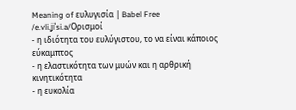Meaning of ευλυγισία | Babel Free
/e.vli.ʝiˈsi.a/Ορισμοί
- η ιδιότητα του ευλύγιστου, το να είναι κάποιος εύκαμπτος
- η ελαστικότητα των μυών και η αρθρική κινητικότητα
- η ευκολία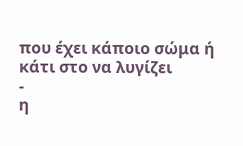που έχει κάποιο σώμα ή κάτι στο να λυγίζει
-
η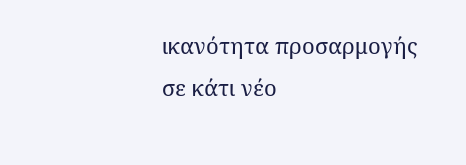ικανότητα προσαρμογής σε κάτι νέο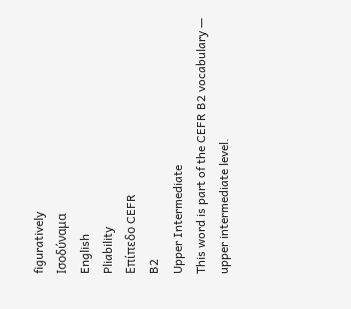figuratively
Ισοδύναμα
English
Pliability
Επίπεδο CEFR
B2
Upper Intermediate
This word is part of the CEFR B2 vocabulary — upper intermediate level.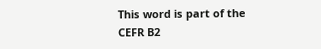This word is part of the CEFR B2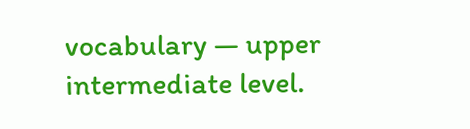vocabulary — upper intermediate level.